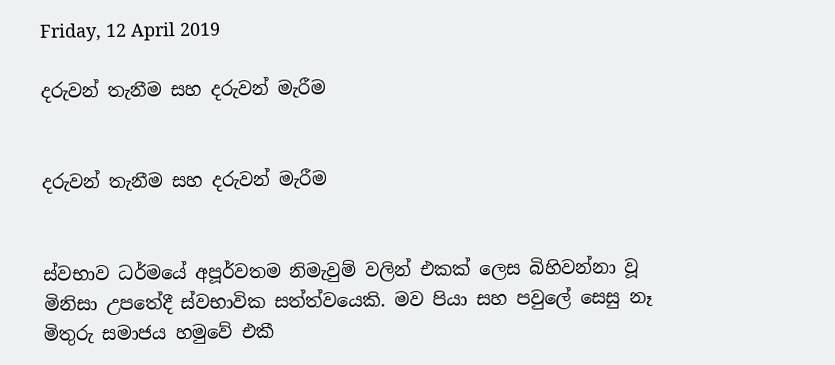Friday, 12 April 2019

දරුවන් තැනීම සහ දරුවන් මැරීම


දරුවන් තැනීම සහ දරුවන් මැරීම


ස්වභාව ධර්මයේ අපූර්වතම නිමැවුම් වලින් එකක් ලෙස බිහිවන්නා වූ මිනිසා උපතේදී ස්වභාවික සත්ත්වයෙකි. මව පියා සහ පවුලේ සෙසු නෑ මිතුරු සමාජය හමුවේ එකී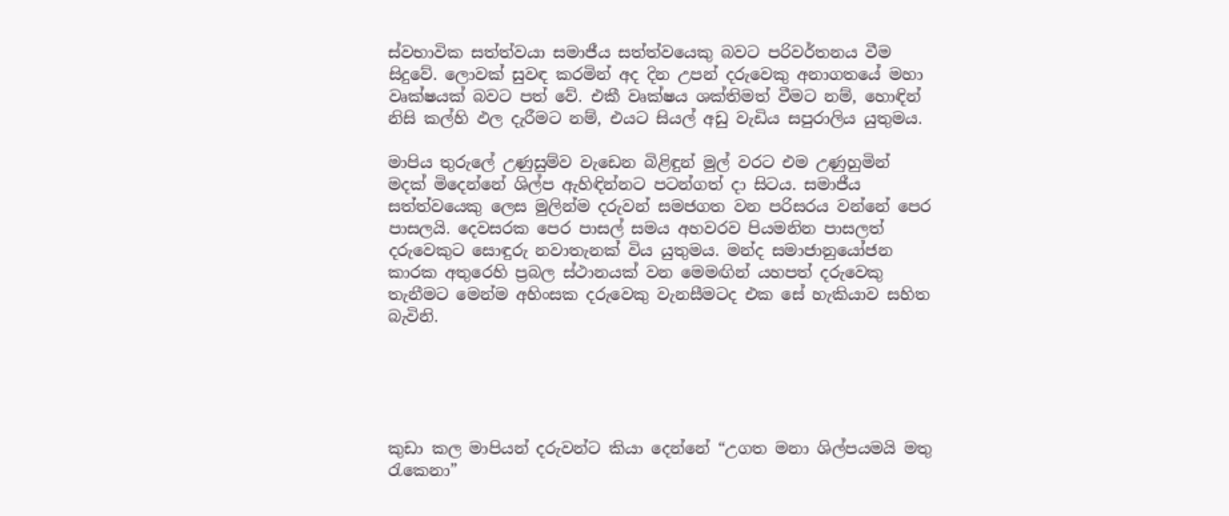ස්වභාවික සත්ත්වයා සමාජීය සත්ත්වයෙකු බවට පරිවර්තනය වීම සිදුවේ. ලොවක් සුවඳ කරමින් අද දින උපන් දරුවෙකු අනාගතයේ මහා වෘක්ෂයක් බවට පත් වේ. එකී වෘක්ෂය ශක්තිමත් වීමට නම්, හොඳින් නිසි කල්හි ඵල දැරීමට නම්, එයට සියල් අඩු වැඩිය සපුරාලිය යුතුමය.

මාපිය තුරුලේ උණුසුම්ව වැඩෙන බිළිඳුන් මුල් වරට එම උණුහුමින් මදක් මිදෙන්නේ ශිල්ප ඇහිඳින්නට පටන්ගත් දා සිටය. සමාජීය සත්ත්වයෙකු ලෙස මුලින්ම දරුවන් සමජගත වන පරිසරය වන්නේ පෙර පාසලයි. දෙවසරක පෙර පාසල් සමය අහවරව පියමනින පාසලත් දරුවෙකුට සොඳුරු නවාතැනක් විය යුතුමය. මන්ද සමාජානුයෝජන කාරක අතුරෙහි ප්‍රබල ස්ථානයක් වන මෙමඟින් යහපත් දරුවෙකු තැනීමට මෙන්ම අහිංසක දරුවෙකු වැනසීමටද එක සේ හැකියාව සහිත බැවිනි.





කුඩා කල මාපියන් දරුවන්ට කියා දෙන්නේ “උගත මනා ශිල්පයමයි මතු රැකෙනා”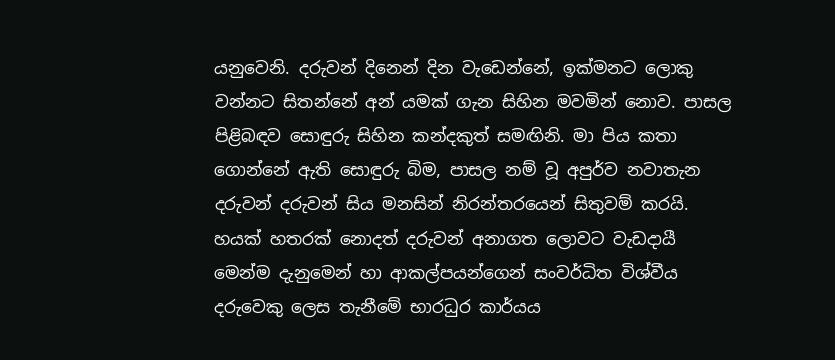යනුවෙනි. දරුවන් දිනෙන් දින වැඩෙන්නේ, ඉක්මනට ලොකු වන්නට සිතන්නේ අන් යමක් ගැන සිහින මවමින් නොව. පාසල පිළිබඳව සොඳුරු සිහින කන්දකුත් සමඟිනි. මා පිය කතා ගොන්නේ ඇති සොඳුරු බිම, පාසල නම් වූ අපුර්ව නවාතැන දරුවන් දරුවන් සිය මනසින් නිරන්තරයෙන් සිතුවම් කරයි. හයක් හතරක් නොදත් දරුවන් අනාගත ලොවට වැඩදායී මෙන්ම දැනුමෙන් හා ආකල්පයන්ගෙන් සංවර්ධිත විශ්වීය දරුවෙකු ලෙස තැනීමේ භාරධුර කාර්යය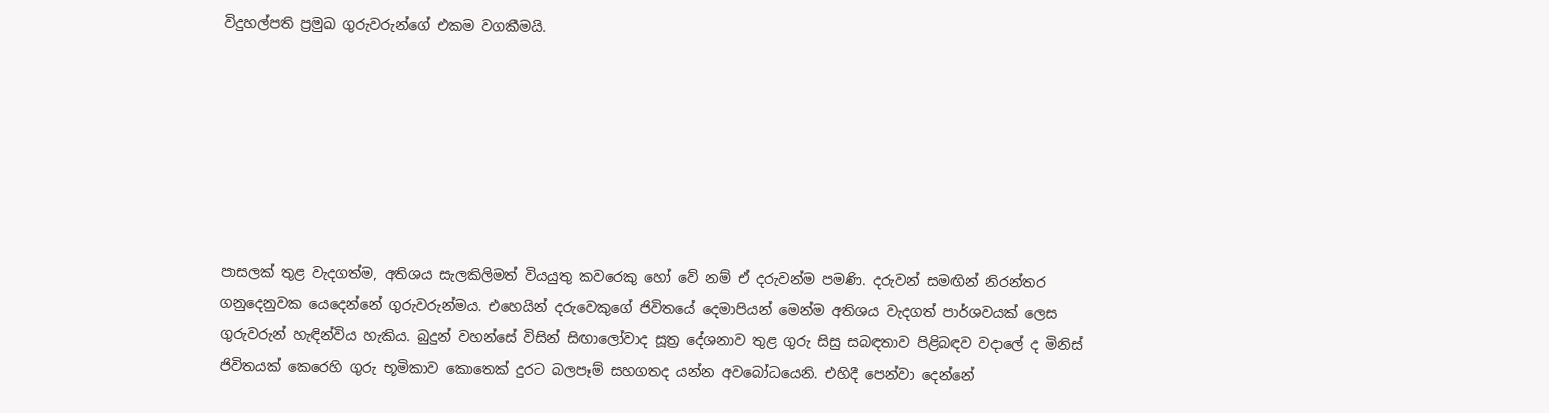විදුහල්පති ප්‍රමුඛ ගුරුවරුන්ගේ එකම වගකීමයි.







පාසලක් තුළ වැදගත්ම, අතිශය සැලකිලිමත් වියයුතු කවරෙකු හෝ වේ නම් ඒ දරුවන්ම පමණි. දරුවන් සමඟින් නිරන්තර ගනුදෙනුවක යෙදෙන්නේ ගුරුවරුන්මය. එහෙයින් දරුවෙකුගේ ජිවිතයේ දෙමාපියන් මෙන්ම අතිශය වැදගත් පාර්ශවයක් ලෙස ගුරුවරුන් හැඳින්විය හැකිය. බුදුන් වහන්සේ විසින් සිඟාලෝවාද සූත්‍ර දේශනාව තුළ ගුරු සිසු සබඳතාව පිළිබඳව වදාලේ ද මිනිස් ජිවිතයක් කෙරෙහි ගුරු භූමිකාව කොතෙක් දුරට බලපෑම් සහගතද යන්න අවබෝධයෙනි. එහිදී පෙන්වා දෙන්නේ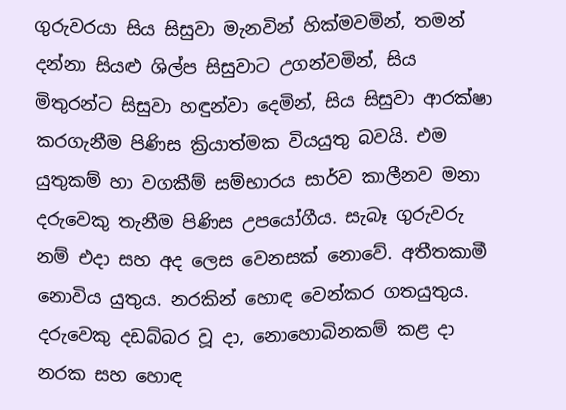ගුරුවරයා සිය සිසුවා මැනවින් හික්මවමින්, තමන් දන්නා සියළු ශිල්ප සිසුවාට උගන්වමින්, සිය මිතුරන්ට සිසුවා හඳුන්වා දෙමින්, සිය සිසුවා ආරක්ෂා කරගැනීම පිණිස ක්‍රියාත්මක වියයුතු බවයි. එම යුතුකම් හා වගකීම් සම්භාරය සාර්ව කාලීනව මනා දරුවෙකු තැනීම පිණිස උපයෝගීය. සැබෑ ගුරුවරු නම් එදා සහ අද ලෙස වෙනසක් නොවේ. අතීතකාමී නොවිය යුතුය. නරකින් හොඳ වෙන්කර ගතයුතුය. දරුවෙකු දඩබ්බර වූ දා, නොහොබිනකම් කළ දා නරක සහ හොඳ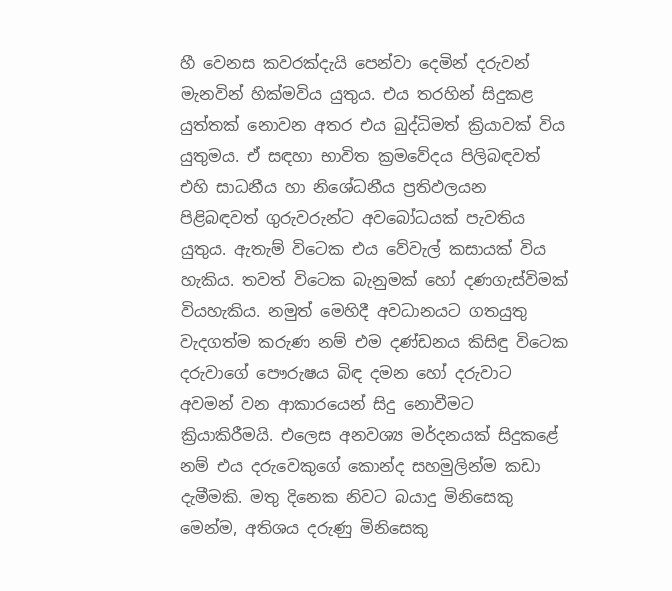හී වෙනස කවරක්දැයි පෙන්වා දෙමින් දරුවන් මැනවින් හික්මවිය යුතුය. එය තරහින් සිදුකළ යුත්තක් නොවන අතර එය බුද්ධිමත් ක්‍රියාවක් විය යුතුමය. ඒ සඳහා භාවිත ක්‍රමවේදය පිලිබඳවත් එහි සාධනීය හා නිශේධනීය ප්‍රතිඵලයන පිළිබඳවත් ගුරුවරුන්ට අවබෝධයක් පැවතිය යුතුය. ඇතැම් විටෙක එය වේවැල් කසායක් විය හැකිය. තවත් විටෙක බැනුමක් හෝ දණගැස්විමක් වියහැකිය. නමුත් මෙහිදී අවධානයට ගතයුතු වැදගත්ම කරුණ නම් එම දණ්ඩනය කිසිඳු විටෙක දරුවාගේ පෞරුෂය බිඳ දමන හෝ දරුවාට අවමන් වන ආකාරයෙන් සිදු නොවීමට ක්‍රියාකිරීමයි. එලෙස අනවශ්‍ය මර්දනයක් සිදුකළේ නම් එය දරුවෙකුගේ කොන්ද සහමුලින්ම කඩා දැමීමකි. මතු දිනෙක නිවට බයාදු මිනිසෙකු මෙන්ම, අතිශය දරුණු මිනිසෙකු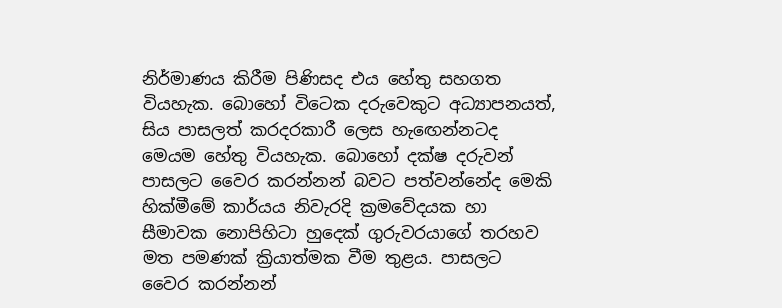නිර්මාණය කිරීම පිණිසද එය හේතු සහගත වියහැක. බොහෝ විටෙක දරුවෙකුට අධ්‍යාපනයත්, සිය පාසලත් කරදරකාරී ලෙස හැඟෙන්නටද මෙයම හේතු වියහැක. බොහෝ දක්ෂ දරුවන් පාසලට වෛර කරන්නන් බවට පත්වන්නේද මෙකි හික්මීමේ කාර්යය නිවැරදි ක්‍රමවේදයක හා සීමාවක නොපිහිටා හුදෙක් ගුරුවරයාගේ තරහව මත පමණක් ක්‍රියාත්මක වීම තුළය. පාසලට වෛර කරන්නන්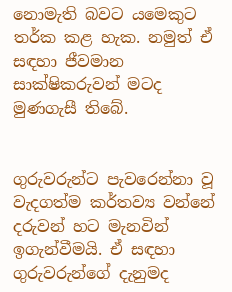නොමැති බවට යමෙකුට  තර්ක කළ හැක. නමුත් ඒ සඳහා ජීවමාන සාක්ෂිකරුවන් මටද මුණගැසී තිබේ.


ගුරුවරුන්ට පැවරෙන්නා වූ වැදගත්ම කර්තව්‍ය වන්නේ දරුවන් හට මැනවින් ඉගැන්වීමයි. ඒ සඳහා ගුරුවරුන්ගේ දැනුමද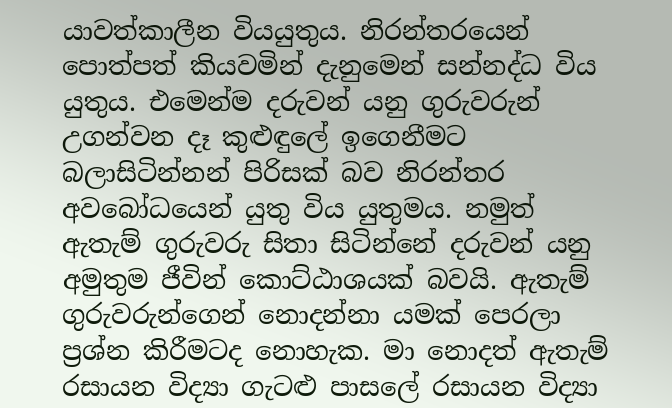යාවත්කාලීන වියයුතුය. නිරන්තරයෙන් පොත්පත් කියවමින් දැනුමෙන් සන්නද්ධ විය යුතුය. එමෙන්ම දරුවන් යනු ගුරුවරුන් උගන්වන දෑ කුළුඳුලේ ඉගෙනීමට බලාසිටින්නන් පිරිසක් බව නිරන්තර අවබෝධයෙන් යුතු විය යුතුමය. නමුත් ඇතැම් ගුරුවරු සිතා සිටින්නේ දරුවන් යනු අමුතුම ජීවින් කොට්ඨාශයක් බවයි. ඇතැම් ගුරුවරුන්ගෙන් නොදන්නා යමක් පෙරලා ප්‍රශ්න කිරීමටද නොහැක. මා නොදත් ඇතැම් රසායන විද්‍යා ගැටළු පාසලේ රසායන විද්‍යා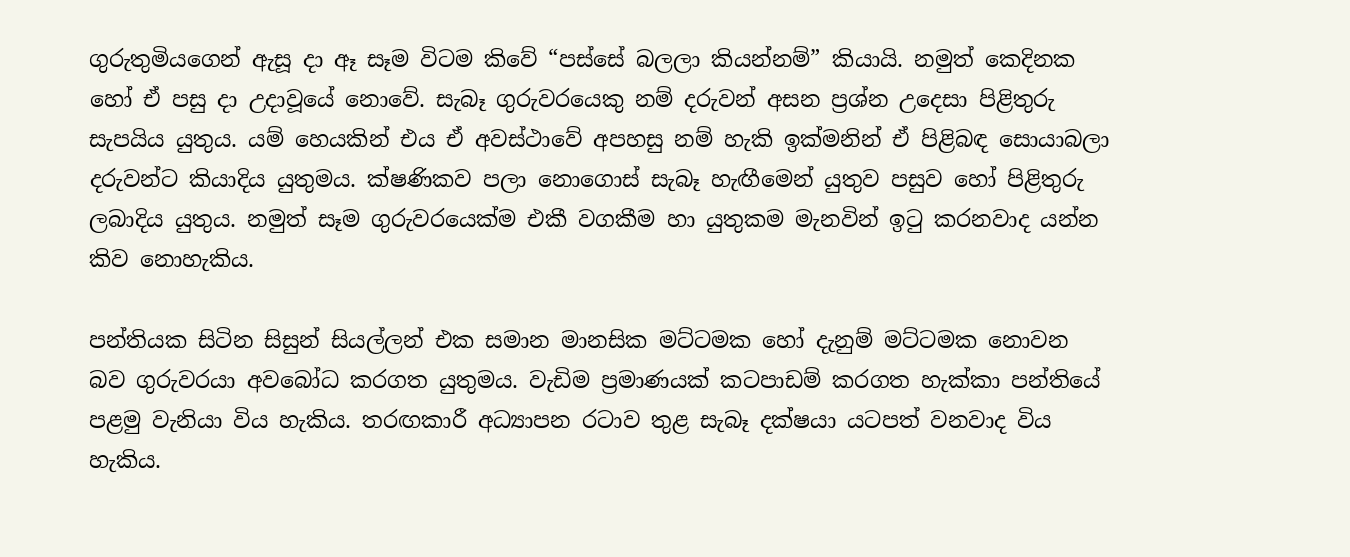ගුරුතුමියගෙන් ඇසූ දා ඈ සෑම විටම කිවේ “පස්සේ බලලා කියන්නම්” කියායි. නමුත් කෙදිනක හෝ ඒ පසු දා උදාවූයේ නොවේ. සැබෑ ගුරුවරයෙකු නම් දරුවන් අසන ප්‍රශ්න උදෙසා පිළිතුරු සැපයිය යුතුය. යම් හෙයකින් එය ඒ අවස්ථාවේ අපහසු නම් හැකි ඉක්මනින් ඒ පිළිබඳ සොයාබලා දරුවන්ට කියාදිය යුතුමය. ක්ෂණිකව පලා නොගොස් සැබෑ හැඟීමෙන් යුතුව පසුව හෝ පිළිතුරු ලබාදිය යුතුය. නමුත් සෑම ගුරුවරයෙක්ම එකී වගකීම හා යුතුකම මැනවින් ඉටු කරනවාද යන්න කිව නොහැකිය.

පන්තියක සිටින සිසුන් සියල්ලන් එක සමාන මානසික මට්ටමක හෝ දැනුම් මට්ටමක නොවන බව ගුරුවරයා අවබෝධ කරගත යුතුමය. වැඩිම ප්‍රමාණයක් කටපාඩම් කරගත හැක්කා පන්තියේ පළමු වැනියා විය හැකිය. තරඟකාරී අධ්‍යාපන රටාව තුළ සැබෑ දක්ෂයා යටපත් වනවාද විය හැකිය.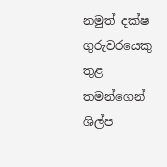නමුත් දක්ෂ ගුරුවරයෙකු තුළ තමන්ගෙන් ශිල්ප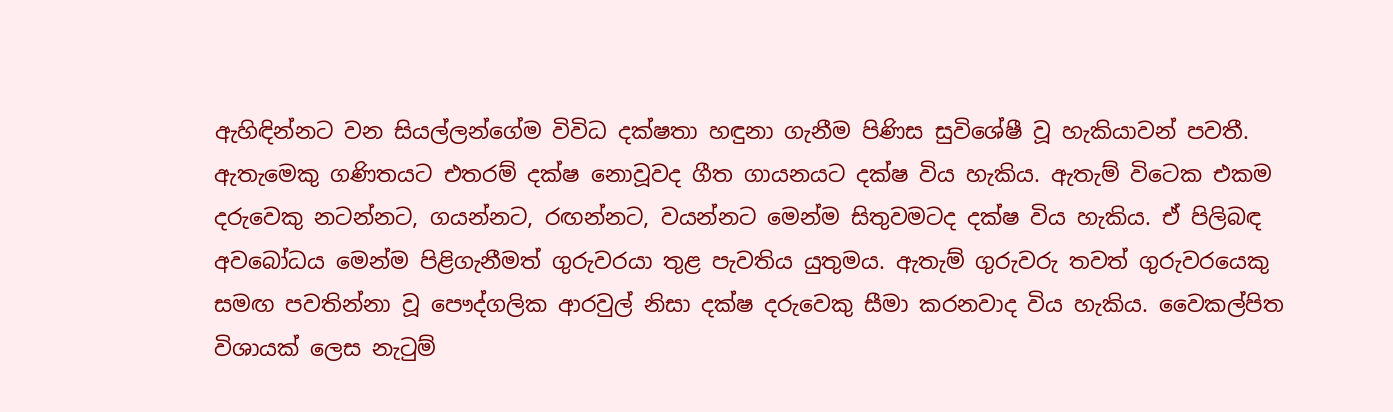ඇහිඳින්නට වන සියල්ලන්ගේම විවිධ දක්ෂතා හඳුනා ගැනීම පිණිස සුවිශේෂී වූ හැකියාවන් පවතී. ඇතැමෙකු ගණිතයට එතරම් දක්ෂ නොවූවද ගීත ගායනයට දක්ෂ විය හැකිය. ඇතැම් විටෙක එකම දරුවෙකු නටන්නට, ගයන්නට, රඟන්නට, වයන්නට මෙන්ම සිතුවමටද දක්ෂ විය හැකිය. ඒ පිලිබඳ අවබෝධය මෙන්ම පිළිගැනීමත් ගුරුවරයා තුළ පැවතිය යුතුමය. ඇතැම් ගුරුවරු තවත් ගුරුවරයෙකු සමඟ පවතින්නා වූ පෞද්ගලික ආරවුල් නිසා දක්ෂ දරුවෙකු සීමා කරනවාද විය හැකිය. වෛකල්පිත විශායක් ලෙස නැටුම්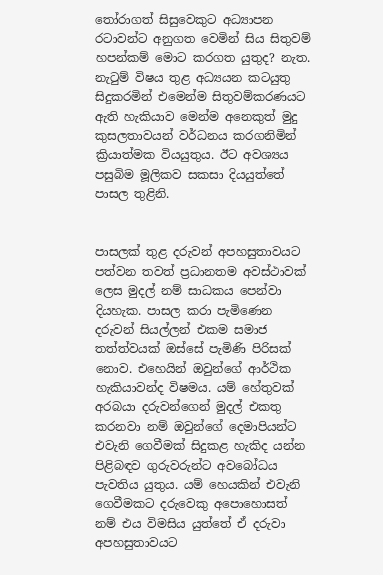තෝරාගත් සිසුවෙකුට අධ්‍යාපන රටාවන්ට අනුගත වෙමින් සිය සිතුවම් හපන්කම් මොට කරගත යුතුද? නැත. නැටුම් විෂය තුළ අධ්‍යයන කටයුතු සිදුකරමින් එමෙන්ම සිතුවම්කරණයට ඇති හැකියාව මෙන්ම අනෙකුත් මුදු කුසලතාවයන් වර්ධනය කරගනිමින් ක්‍රියාත්මක වියයුතුය. ඊට අවශ්‍යය පසුබිම මූලිකව සකසා දියයුත්තේ පාසල තුළිනි.


පාසලක් තුළ දරුවන් අපහසුතාවයට පත්වන තවත් ප්‍රධානතම අවස්ථාවක් ලෙස මුදල් නම් සාධකය පෙන්වා දියහැක. පාසල කරා පැමිණෙන දරුවන් සියල්ලන් එකම සමාජ තත්ත්වයක් ඔස්සේ පැමිණි පිරිසක් නොව. එහෙයින් ඔවුන්ගේ ආර්ථික හැකියාවන්ද විෂමය. යම් හේතුවක් අරබයා දරුවන්ගෙන් මුදල් එකතු කරනවා නම් ඔවුන්ගේ දෙමාපියන්ට එවැනි ගෙවීමක් සිදුකළ හැකිද යන්න පිළිබඳව ගුරුවරුන්ට අවබෝධය පැවතිය යුතුය. යම් හෙයකින් එවැනි ගෙවීමකට දරුවෙකු අපොහොසත් නම් එය විමසිය යුත්තේ ඒ දරුවා අපහසුතාවයට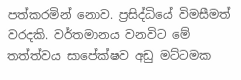පත්කරමින් නොව. ප්‍රසිද්ධියේ විමසීමත් වරදකි. වර්තමානය වනවිට මේ තත්ත්වය සාපේක්ෂව අඩු මට්ටමක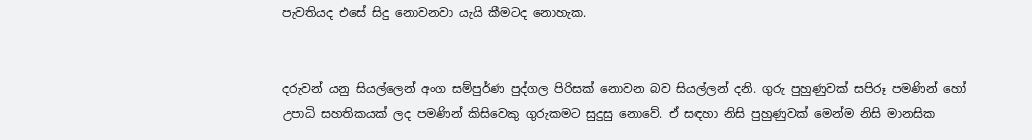පැවතියද එසේ සිදු නොවනවා යැයි කීමටද නොහැක.


දරුවන් යනු සියල්ලෙන් අංග සම්පුර්ණ පුද්ගල පිරිසක් නොවන බව සියල්ලන් දනි. ගුරු පුහුණුවක් සපිරූ පමණින් හෝ උපාධි සහතිකයක් ලද පමණින් කිසිවෙකු ගුරුකමට සුදුසු නොවේ. ඒ සඳහා නිසි පුහුණුවක් මෙන්ම නිසි මානසික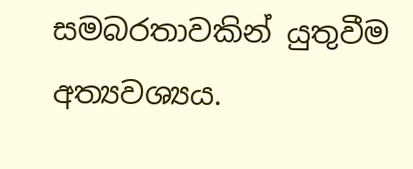සමබරතාවකින් යුතුවීම අත්‍යවශ්‍යය.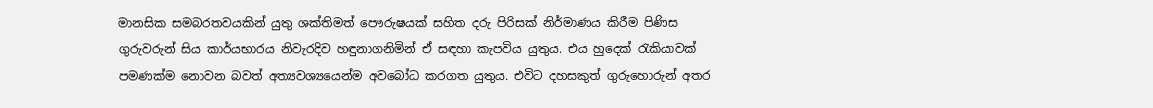මානසික සමබරතවයකින් යුතු ශක්තිමත් පෞරුෂයක් සහිත දරු පිරිසක් නිර්මාණය කිරීම පිණිස ගුරුවරුන් සිය කාර්යභාරය නිවැරදිව හඳුනාගනිමින් ඒ සඳහා කැපවිය යුතුය. එය හුදෙක් රැකියාවක් පමණක්ම නොවන බවත් අත්‍යවශ්‍යයෙන්ම අවබෝධ කරගත යුතුය. එවිට දහසකුත් ගුරුහොරුන් අතර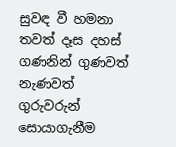සුවඳ වී හමනා තවත් දෑස දහස් ගණනින් ගුණවත් නැණවත් ගුරුවරුන් සොයාගැනීම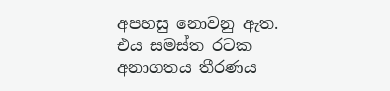අපහසු නොවනු ඇත. එය සමස්ත රටක අනාගතය තීරණය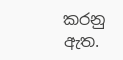කරනු ඇත.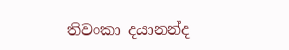තිවංකා දයානන්ද